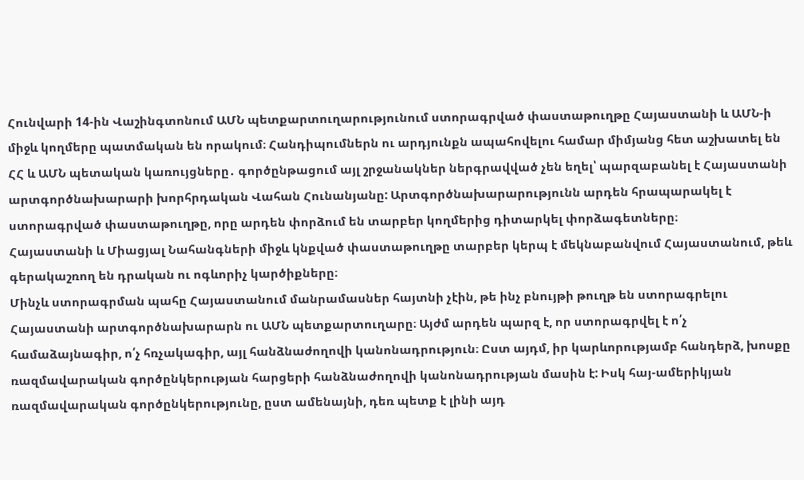Հունվարի 14-ին Վաշինգտոնում ԱՄՆ պետքարտուղարությունում ստորագրված փաստաթուղթը Հայաստանի և ԱՄՆ-ի միջև կողմերը պատմական են որակում։ Հանդիպումներն ու արդյունքն ապահովելու համար միմյանց հետ աշխատել են ՀՀ և ԱՄՆ պետական կառույցները․ գործընթացում այլ շրջանակներ ներգրավված չեն եղել՝ պարզաբանել է Հայաստանի արտգործնախարարի խորհրդական Վահան Հունանյանը: Արտգործնախարարությունն արդեն հրապարակել է ստորագրված փաստաթուղթը, որը արդեն փորձում են տարբեր կողմերից դիտարկել փորձագետները։
Հայաստանի և Միացյալ Նահանգների միջև կնքված փաստաթուղթը տարբեր կերպ է մեկնաբանվում Հայաստանում, թեև գերակաշռող են դրական ու ոգևորիչ կարծիքները։
Մինչև ստորագրման պահը Հայաստանում մանրամասներ հայտնի չէին, թե ինչ բնույթի թուղթ են ստորագրելու Հայաստանի արտգործնախարարն ու ԱՄՆ պետքարտուղարը։ Այժմ արդեն պարզ է, որ ստորագրվել է ո՛չ համաձայնագիր, ո՛չ հռչակագիր, այլ հանձնաժողովի կանոնադրություն։ Ըստ այդմ, իր կարևորությամբ հանդերձ, խոսքը ռազմավարական գործընկերության հարցերի հանձնաժողովի կանոնադրության մասին է: Իսկ հայ-ամերիկյան ռազմավարական գործընկերությունը, ըստ ամենայնի, դեռ պետք է լինի այդ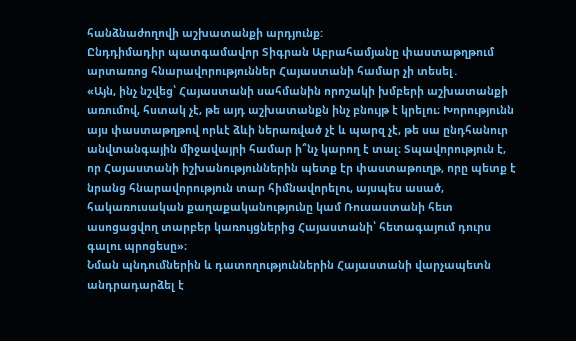հանձնաժողովի աշխատանքի արդյունք:
Ընդդիմադիր պատգամավոր Տիգրան Աբրահամյանը փաստաթղթում արտառոց հնարավորություններ Հայաստանի համար չի տեսել․
«Այն, ինչ նշվեց՝ Հայաստանի սահմանին որոշակի խմբերի աշխատանքի առումով, հստակ չէ, թե այդ աշխատանքն ինչ բնույթ է կրելու։ Խորությունն այս փաստաթղթով որևէ ձևի ներառված չէ և պարզ չէ, թե սա ընդհանուր անվտանգային միջավայրի համար ի՞նչ կարող է տալ։ Տպավորություն է, որ Հայաստանի իշխանություններին պետք էր փաստաթուղթ, որը պետք է նրանց հնարավորություն տար հիմնավորելու, այսպես ասած, հակառուսական քաղաքականությունը կամ Ռուսաստանի հետ ասոցացվող տարբեր կառույցներից Հայաստանի՝ հետագայում դուրս գալու պրոցեսը»։
Նման պնդումներին և դատողություններին Հայաստանի վարչապետն անդրադարձել է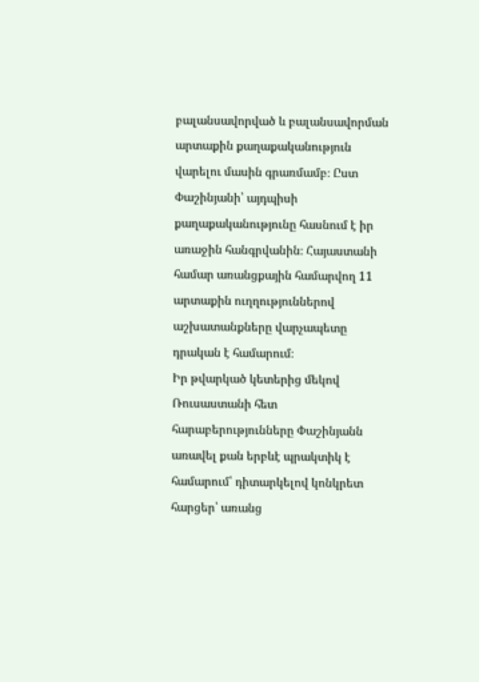բալանսավորված և բալանսավորման արտաքին քաղաքականություն վարելու մասին գրառմամբ։ Ըստ Փաշինյանի՝ այդպիսի քաղաքականությունը հասնում է իր առաջին հանգրվանին։ Հայաստանի համար առանցքային համարվող 11 արտաքին ուղղություններով աշխատանքները վարչապետը դրական է համարում։
Իր թվարկած կետերից մեկով Ռուսաստանի հետ հարաբերությունները Փաշինյանն առավել քան երբևէ պրակտիկ է համարում՝ դիտարկելով կոնկրետ հարցեր՝ առանց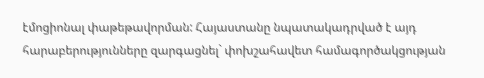էմոցիոնալ փաթեթավորման: Հայաստանը նպատակադրված է այդ հարաբերությունները զարգացնել` փոխշահավետ համագործակցության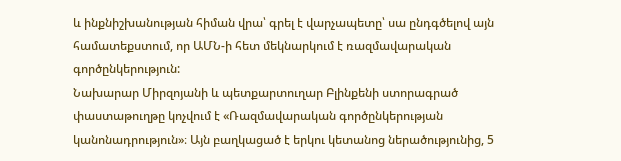և ինքնիշխանության հիման վրա՝ գրել է վարչապետը՝ սա ընդգծելով այն համատեքստում, որ ԱՄՆ-ի հետ մեկնարկում է ռազմավարական գործընկերություն:
Նախարար Միրզոյանի և պետքարտուղար Բլինքենի ստորագրած փաստաթուղթը կոչվում է «Ռազմավարական գործընկերության կանոնադրություն»։ Այն բաղկացած է երկու կետանոց ներածությունից, 5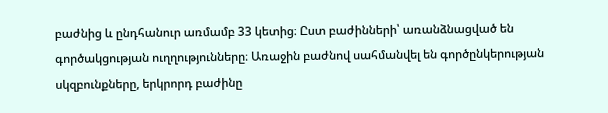բաժնից և ընդհանուր առմամբ 33 կետից։ Ըստ բաժինների՝ առանձնացված են գործակցության ուղղությունները։ Առաջին բաժնով սահմանվել են գործընկերության սկզբունքները, երկրորդ բաժինը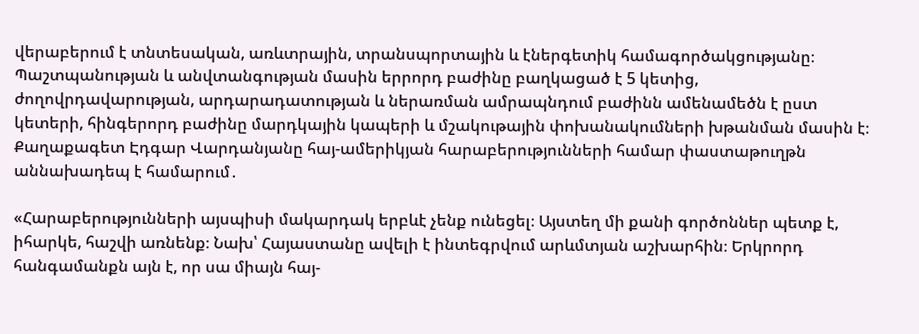վերաբերում է տնտեսական, առևտրային, տրանսպորտային և էներգետիկ համագործակցությանը։ Պաշտպանության և անվտանգության մասին երրորդ բաժինը բաղկացած է 5 կետից, ժողովրդավարության, արդարադատության և ներառման ամրապնդում բաժինն ամենամեծն է ըստ կետերի, հինգերորդ բաժինը մարդկային կապերի և մշակութային փոխանակումների խթանման մասին է։
Քաղաքագետ Էդգար Վարդանյանը հայ-ամերիկյան հարաբերությունների համար փաստաթուղթն աննախադեպ է համարում․

«Հարաբերությունների այսպիսի մակարդակ երբևէ չենք ունեցել։ Այստեղ մի քանի գործոններ պետք է, իհարկե, հաշվի առնենք։ Նախ՝ Հայաստանը ավելի է ինտեգրվում արևմտյան աշխարհին։ Երկրորդ հանգամանքն այն է, որ սա միայն հայ-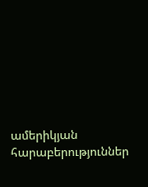ամերիկյան հարաբերություններ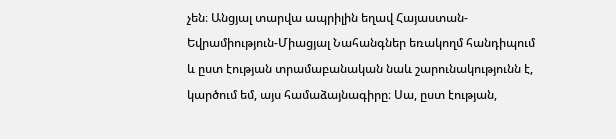չեն։ Անցյալ տարվա ապրիլին եղավ Հայաստան-Եվրամիություն-Միացյալ Նահանգներ եռակողմ հանդիպում և ըստ էության տրամաբանական նաև շարունակությունն է, կարծում եմ, այս համաձայնագիրը։ Սա, ըստ էության,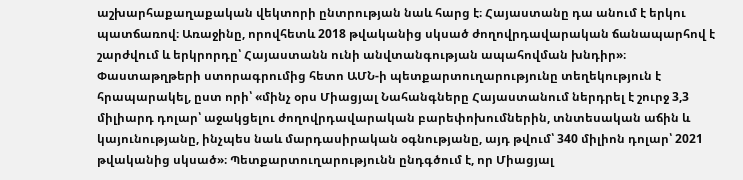աշխարհաքաղաքական վեկտորի ընտրության նաև հարց է։ Հայաստանը դա անում է երկու պատճառով։ Առաջինը, որովհետև 2018 թվականից սկսած ժողովրդավարական ճանապարհով է շարժվում և երկրորդը՝ Հայաստանն ունի անվտանգության ապահովման խնդիր»։
Փաստաթղթերի ստորագրումից հետո ԱՄՆ-ի պետքարտուղարությունը տեղեկություն է հրապարակել, ըստ որի՝ «մինչ օրս Միացյալ Նահանգները Հայաստանում ներդրել է շուրջ 3,3 միլիարդ դոլար՝ աջակցելու ժողովրդավարական բարեփոխումներին, տնտեսական աճին և կայունությանը, ինչպես նաև մարդասիրական օգնությանը, այդ թվում՝ 340 միլիոն դոլար՝ 2021 թվականից սկսած»։ Պետքարտուղարությունն ընդգծում է, որ Միացյալ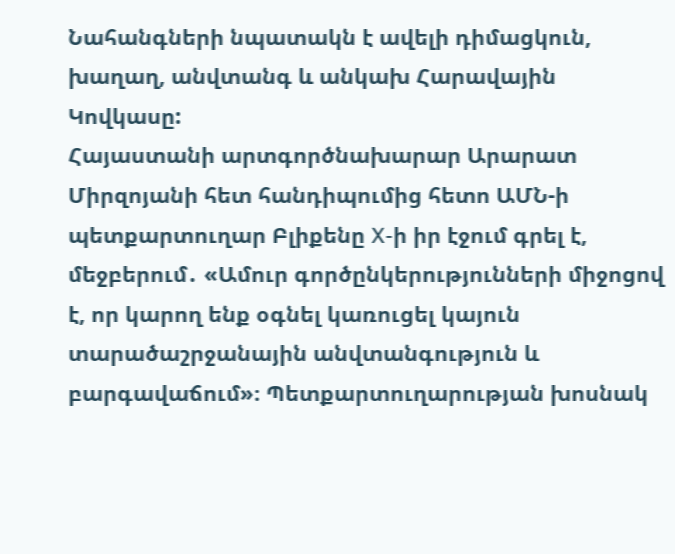Նահանգների նպատակն է ավելի դիմացկուն, խաղաղ, անվտանգ և անկախ Հարավային Կովկասը:
Հայաստանի արտգործնախարար Արարատ Միրզոյանի հետ հանդիպումից հետո ԱՄՆ-ի պետքարտուղար Բլիքենը X-ի իր էջում գրել է, մեջբերում․ «Ամուր գործընկերությունների միջոցով է, որ կարող ենք օգնել կառուցել կայուն տարածաշրջանային անվտանգություն և բարգավաճում»։ Պետքարտուղարության խոսնակ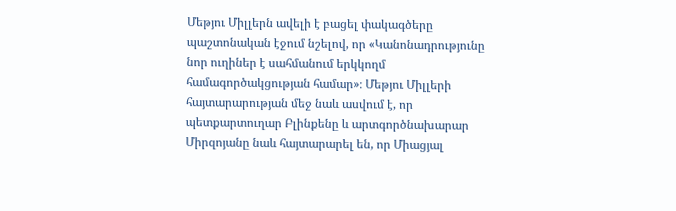Մեթյու Միլլերն ավելի է բացել փակագծերը պաշտոնական էջում նշելով, որ «Կանոնադրությունը նոր ուղիներ է սահմանում երկկողմ համագործակցության համար»։ Մեթյու Միլլերի հայտարարության մեջ նաև ասվում է, որ պետքարտուղար Բլինքենը և արտգործնախարար Միրզոյանը նաև հայտարարել են, որ Միացյալ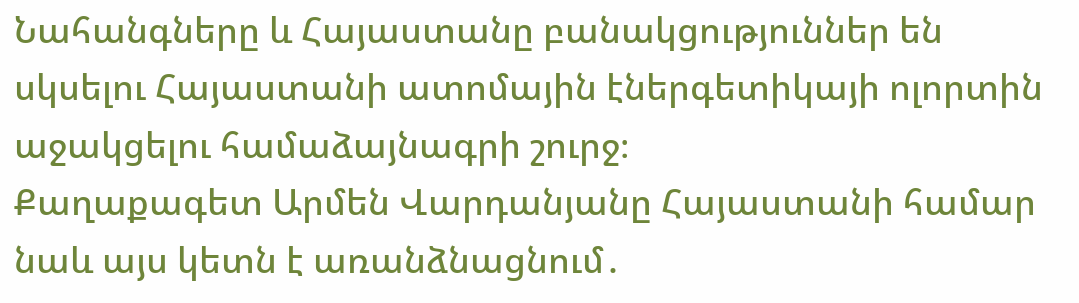Նահանգները և Հայաստանը բանակցություններ են սկսելու Հայաստանի ատոմային էներգետիկայի ոլորտին աջակցելու համաձայնագրի շուրջ։
Քաղաքագետ Արմեն Վարդանյանը Հայաստանի համար նաև այս կետն է առանձնացնում․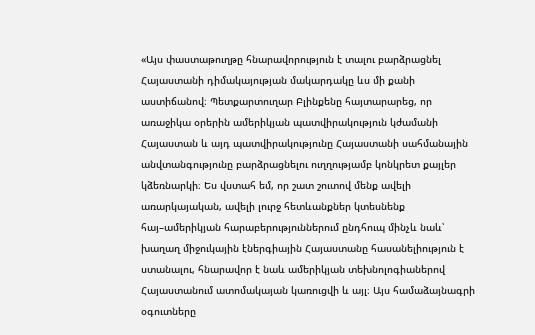«Այս փաստաթուղթը հնարավորություն է տալու բարձրացնել Հայաստանի դիմակայության մակարդակը ևս մի քանի աստիճանով։ Պետքարտուղար Բլինքենը հայտարարեց, որ առաջիկա օրերին ամերիկյան պատվիրակություն կժամանի Հայաստան և այդ պատվիրակությունը Հայաստանի սահմանային անվտանգությունը բարձրացնելու ուղղությամբ կոնկրետ քայլեր կձեռնարկի։ Ես վստահ եմ, որ շատ շուտով մենք ավելի առարկայական, ավելի լուրջ հետևանքներ կտեսնենք հայ–ամերիկյան հարաբերություններում ընդհուպ մինչև նաև՝ խաղաղ միջուկային էներգիային Հայաստանը հասանելիություն է ստանալու, հնարավոր է նաև ամերիկյան տեխնոլոգիաներով Հայաստանում ատոմակայան կառուցվի և այլ։ Այս համաձայնագրի օգուտները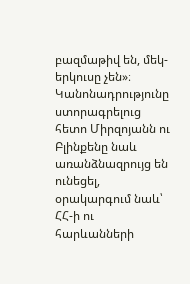բազմաթիվ են, մեկ-երկուսը չեն»։
Կանոնադրությունը ստորագրելուց հետո Միրզոյանն ու Բլինքենը նաև առանձնազրույց են ունեցել, օրակարգում նաև՝ ՀՀ-ի ու հարևանների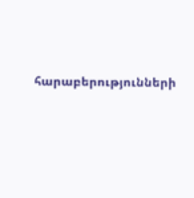հարաբերությունների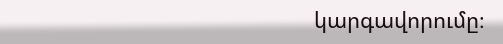կարգավորումը։